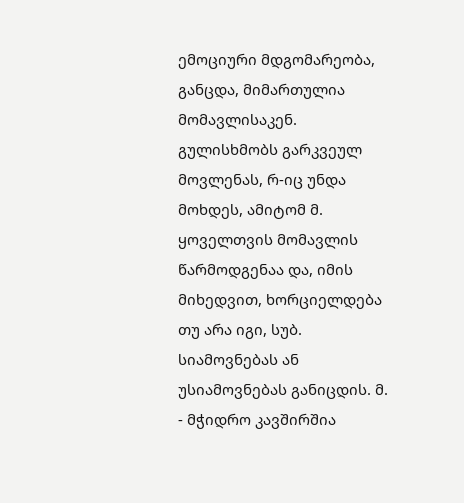ემოციური მდგომარეობა, განცდა, მიმართულია მომავლისაკენ. გულისხმობს გარკვეულ მოვლენას, რ-იც უნდა მოხდეს, ამიტომ მ. ყოველთვის მომავლის წარმოდგენაა და, იმის მიხედვით, ხორციელდება თუ არა იგი, სუბ. სიამოვნებას ან უსიამოვნებას განიცდის. მ. - მჭიდრო კავშირშია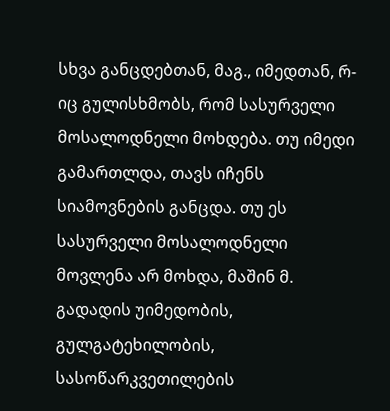სხვა განცდებთან, მაგ., იმედთან, რ-იც გულისხმობს, რომ სასურველი მოსალოდნელი მოხდება. თუ იმედი გამართლდა, თავს იჩენს სიამოვნების განცდა. თუ ეს სასურველი მოსალოდნელი მოვლენა არ მოხდა, მაშინ მ. გადადის უიმედობის, გულგატეხილობის, სასოწარკვეთილების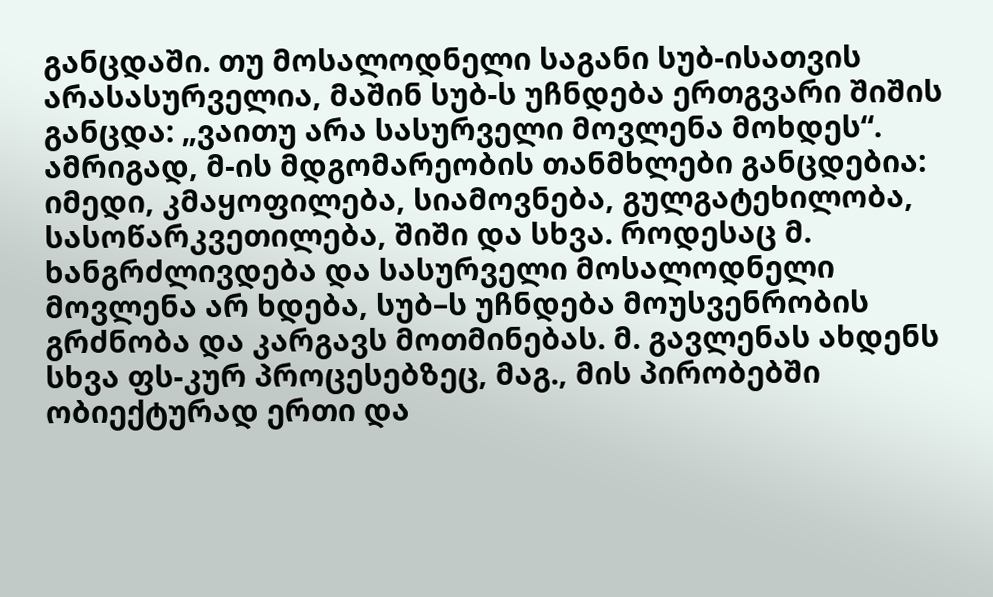განცდაში. თუ მოსალოდნელი საგანი სუბ-ისათვის არასასურველია, მაშინ სუბ-ს უჩნდება ერთგვარი შიშის განცდა: „ვაითუ არა სასურველი მოვლენა მოხდეს“. ამრიგად, მ-ის მდგომარეობის თანმხლები განცდებია: იმედი, კმაყოფილება, სიამოვნება, გულგატეხილობა, სასოწარკვეთილება, შიში და სხვა. როდესაც მ. ხანგრძლივდება და სასურველი მოსალოდნელი მოვლენა არ ხდება, სუბ–ს უჩნდება მოუსვენრობის გრძნობა და კარგავს მოთმინებას. მ. გავლენას ახდენს სხვა ფს-კურ პროცესებზეც, მაგ., მის პირობებში ობიექტურად ერთი და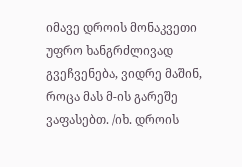იმავე დროის მონაკვეთი უფრო ხანგრძლივად გვეჩვენება, ვიდრე მაშინ, როცა მას მ-ის გარეშე ვაფასებთ. /იხ. დროის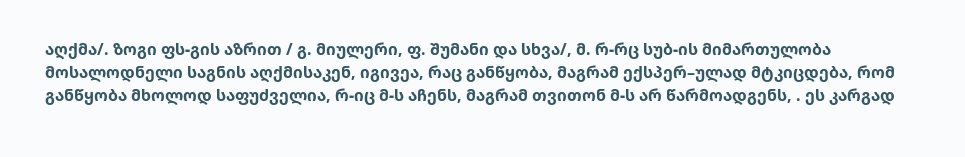აღქმა/. ზოგი ფს-გის აზრით / გ. მიულერი, ფ. შუმანი და სხვა/, მ. რ-რც სუბ-ის მიმართულობა მოსალოდნელი საგნის აღქმისაკენ, იგივეა, რაც განწყობა, მაგრამ ექსპერ–ულად მტკიცდება, რომ განწყობა მხოლოდ საფუძველია, რ-იც მ-ს აჩენს, მაგრამ თვითონ მ-ს არ წარმოადგენს, . ეს კარგად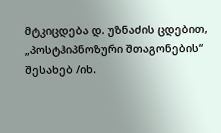მტკიცდება დ. უზნაძის ცდებით, „პოსტჰიპნოზური შთაგონების“ შესახებ /იხ.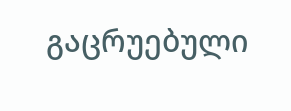გაცრუებული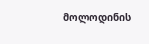მოლოდინის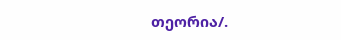თეორია/.